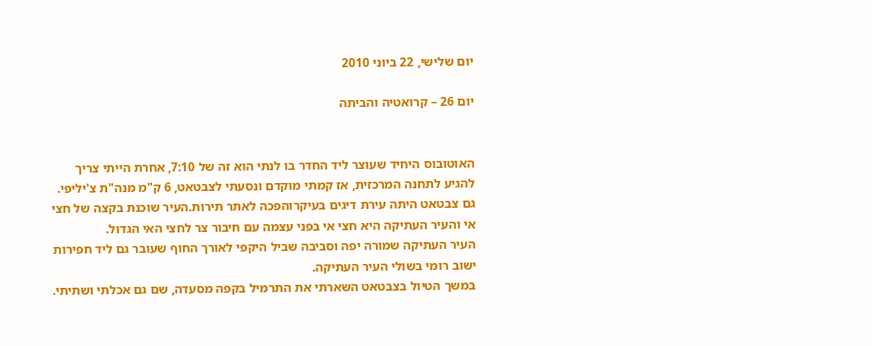יום שלישי, 22 ביוני 2010

יום 26 – קרואטיה והביתה


האוטובוס היחיד שעוצר ליד החדר בו לנתי הוא זה של 7:10, אחרת הייתי צריך להגיע לתחנה המרכזית, אז קמתי מוקדם ונסעתי לצבטאט, 6 ק"מ מנה"ת צ'יליפי.
גם צבטאט היתה עירת דיגים בעיקרוהפכה לאתר תירות.העיר שוכנת בקצה של חצי אי והעיר העתיקה היא חצי אי בפני עצמה עם חיבור צר לחצי האי הגדול.
העיר העתיקה שמורה יפה וסביבה שביל היקפי לאורך החוף שעובר גם ליד חפירות ישוב רומי בשולי העיר העתיקה.
במשך הטיול בצבטאט השארתי את התרמיל בקפה מסעדה, שם גם אכלתי ושתיתי.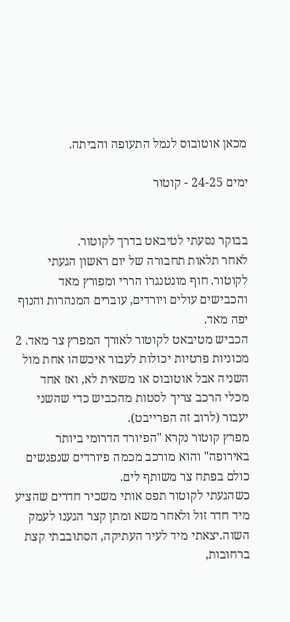מכאן אוטובוס לנמל התעופה והביתה.

ימים 24-25 - קוטור


בבוקר נסעתי לטיבאט בדרך לקוטור.
לאחר תלאות תחבורה של יום ראשון הגעתי לקוטור. חוף מונטנגרו הררי ומפורץ מאד והכבישים עולים ויורדים, עוברים המנהרות והנוף יפה מאד.
הכביש מטיבאט לקוטור לאורך המפרץ צר מאד. 2 מכוניות פרטיות יכולות לעבור איכשהו אחת מול השניה אבל אוטובוס או משאית לא, ואז אחד מכלי הרכב צריך לסטות מהכביש כדי שהשני יעבור (לרוב זה הפרייבט).
מפרץ קוטור נקרא "הפיורד הדרומי ביותר באירופה" והוא מורכב מכמה פיורדים שנפגשים כולם בפתח צר משותף לים.
כשהגעתי לקוטור תפס אותי משכיר חדרים שהציע מיד חדר זול ולאחר משא ומתן קצר הגענו לעמק השוה.יצאתי מיד לעיר העתיקה, הסתובבתי קצת ברחובות,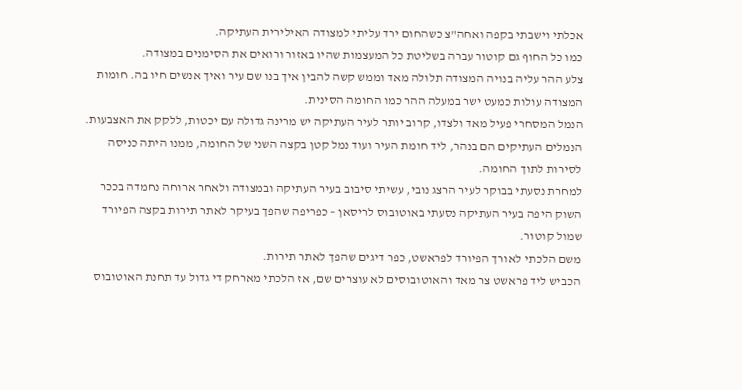אכלתי וישבתי בקפה ואחה"צ כשהחום ירד עליתי למצודה האילירית העתיקה.
כמו כל החוף גם קוטור עברה בשליטת כל המעצמות שהיו באזור ורואים את הסימנים במצודה.
צלע ההר עליה בנויה המצודה תלולה מאד וממש קשה להבין איך בנו שם עיר ואיך אנשים חיו בה. חומות המצודה עולות כמעט ישר במעלה ההר כמו החומה הסינית.
הנמל המסחרי פעיל מאד ולצדו, קרוב יותר לעיר העתיקה יש מרינה גדולה עם יכטות, ללקק את האצבעות.
הנמלים העתיקים הם בנהר, ליד חומת העיר ועוד נמל קטן בקצה השני של החומה, ממנו היתה כניסה לסירות לתוך החומה.
למחרת נסעתי בבוקר לעיר הרצג נובי, עשיתי סיבוב בעיר העתיקה ובמצודה ולאחר ארוחה נחמדה בככר השוק היפה בעיר העתיקה נסעתי באוטובוס לריסאן – כפריפה שהפך בעיקר לאתר תירות בקצה הפיורד שמול קוטור.
משם הלכתי לאורך הפיורד לפראשט, כפר דיגים שהפך לאתר תירות.
הכביש ליד פראשט צר מאד והאוטובוסים לא עוצרים שם, אז הלכתי מארחק די גדול עד תחנת האוטובוס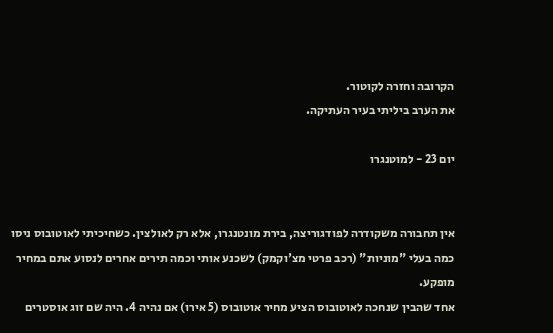הקרובה וחזרה לקוטור.
את הערב ביליתי בעיר העתיקה.

יום 23 - למוטנגרו


אין תחבורה משקודרה לפודגוריצה, בירת מונטנגרו, אלא רק לאולצין. כשחיכיתי לאוטובוס ניסו כמה בעלי "מוניות" (רכב פרטי מצ'וקמק) לשכנע אותי וכמה תירים אחרים לנסוע אתם במחיר מופקע.
אחד שהבין שנחכה לאוטובוס הציע מחיר אוטובוס (5 אירו) אם נהיה 4. היה שם זוג אוסטרים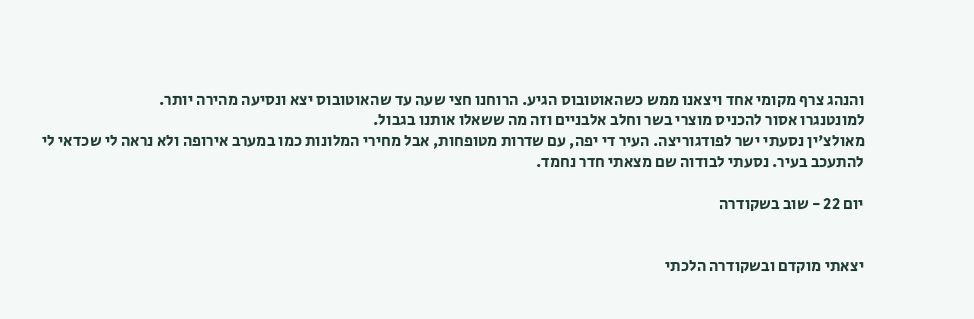והנהג צרף מקומי אחד ויצאנו ממש כשהאוטובוס הגיע. הרוחנו חצי שעה עד שהאוטובוס יצא ונסיעה מהירה יותר.
למונטנגרו אסור להכניס מוצרי בשר וחלב אלבניים וזה מה ששאלו אותנו בגבול.
מאולצ'ין נסעתי ישר לפודגוריצה. העיר די יפה, עם שדרות מטופחות, אבל מחירי המלונות כמו במערב אירופה ולא נראה לי שכדאי לי להתעכב בעיר. נסעתי לבודוה שם מצאתי חדר נחמד.

יום 22 - שוב בשקודרה


יצאתי מוקדם ובשקודרה הלכתי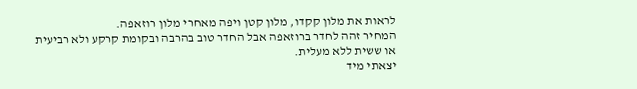לראות את מלון קקדו, מלון קטן ויפה מאחרי מלון רוזאפה.
המחיר זהה לחדר ברוזאפה אבל החדר טוב בהרבה ובקומת קרקע ולא רביעית או ששית ללא מעלית.
יצאתי מיד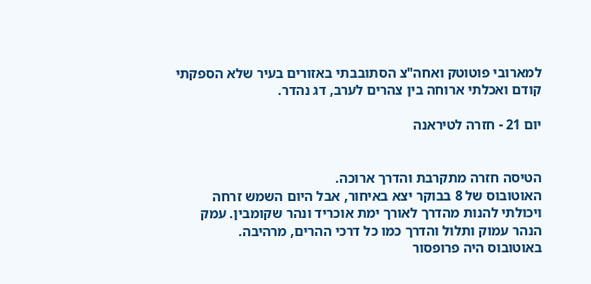למארובי פוטוטק ואחה"צ הסתובבתי באזורים בעיר שלא הספקתי קודם ואכלתי ארוחה בין צהרים לערב, דג נהדר.

יום 21 - חזרה לטיראנה


הטיסה חזרה מתקרבת והדרך ארוכה.
האוטובוס של 8 בבוקר יצא באיחור, אבל היום השמש זרחה ויכולתי להנות מהדרך לאורך ימת אוכריד ונהר שקומבין. עמק הנהר עמוק ותלול והדרך כמו כל דרכי ההרים, מרהיבה.
באוטובוס היה פרופסור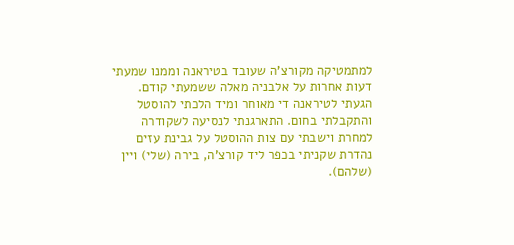למתמטיקה מקורצ'ה שעובד בטיראנה וממנו שמעתי דעות אחרות על אלבניה מאלה ששמעתי קודם.
הגעתי לטיראנה די מאוחר ומיד הלכתי להוסטל והתקבלתי בחום. התארגנתי לנסיעה לשקודרה למחרת וישבתי עם צות ההוסטל על גבינת עזים נהדרת שקניתי בכפר ליד קורצ'ה, בירה (שלי) ויין (שלהם).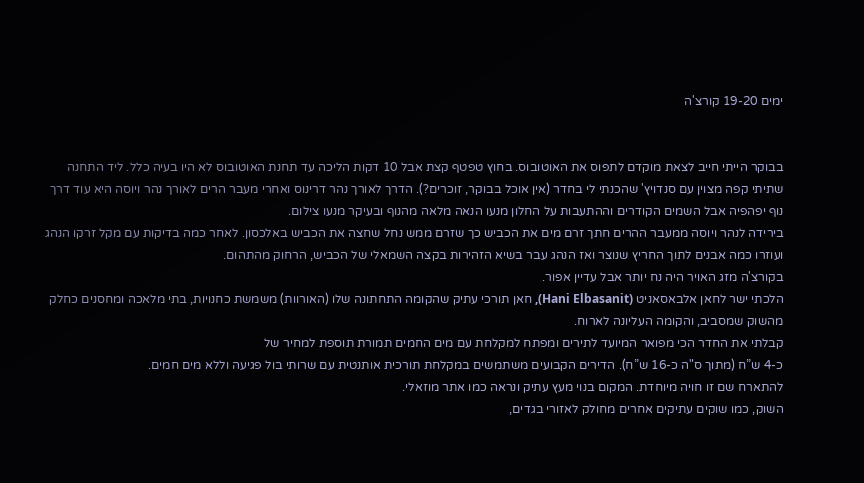ימים 19-20 קורצ'ה


בבוקר הייתי חייב לצאת מוקדם לתפוס את האוטובוס. בחוץ טפטף קצת אבל 10 דקות הליכה עד תחנת האוטובוס לא היו בעיה כלל. ליד התחנה שתיתי קפה מצוין עם סנדויץ' שהכנתי לי בחדר (אין אוכל בבוקר, זוכרים?). הדרך לאורך נהר דרינוס ואחרי מעבר הרים לאורך נהר ויוסה היא עוד דרך נוף יפהפיה אבל השמים הקודרים וההתעבות על החלון מנעו הנאה מלאה מהנוף ובעיקר מנעו צילום.
בירידה לנהר ויוסה ממעבר ההרים חתך זרם מים את הכביש כך שזרם ממש נחל שחצה את הכביש באלכסון. לאחר כמה בדיקות עם מקל זרקו הנהג ועוזרו כמה אבנים לתוך החריץ שנוצר ואז הנהג עבר בשיא הזהירות בקצה השמאלי של הכביש, הרחוק מהתהום.
בקורצ'ה מזג האויר היה נח יותר אבל עדיין אפור.
הלכתי ישר לחאן אלבאסאניט (Hani Elbasanit), חאן תורכי עתיק שהקומה התחתונה שלו (האורוות) משמשת כחנויות, בתי מלאכה ומחסנים כחלק מהשוק שמסביב, והקומה העליונה לארוח.
קבלתי את החדר הכי מפואר המיועד לתירים ומפתח למקלחת עם מים החמים תמורת תוספת למחיר של
כ-4 ש”ח (מתוך ס"ה כ-16 ש”ח). הדירים הקבועים משתמשים במקלחת תורכית אותנטית עם שרותי בול פגיעה וללא מים חמים.
להתארח שם זו חויה מיוחדת. המקום בנוי מעץ עתיק ונראה כמו אתר מוזאלי.
השוק, כמו שוקים עתיקים אחרים מחולק לאזורי בגדים,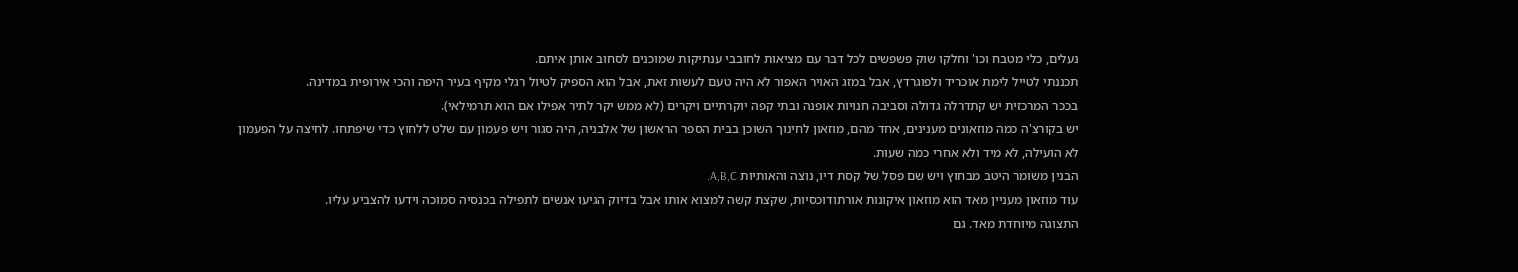נעלים, כלי מטבח וכו' וחלקו שוק פשפשים לכל דבר עם מציאות לחובבי ענתיקות שמוכנים לסחוב אותן איתם.
תכננתי לטייל לימת אוכריד ולפוגרדץ, אבל במזג האויר האפור לא היה טעם לעשות זאת, אבל הוא הספיק לטיול רגלי מקיף בעיר היפה והכי אירופית במדינה.
בככר המרכזית יש קתדרלה גדולה וסביבה חנויות אופנה ובתי קפה יוקרתיים ויקרים (לא ממש יקר לתיר אפילו אם הוא תרמילאי).
יש בקורצ'ה כמה מוזאונים מענינים, אחד מהם, מוזאון לחינוך השוכן בבית הספר הראשון של אלבניה, היה סגור ויש פעמון עם שלט ללחוץ כדי שיפתחו. לחיצה על הפעמון לא הועילה, לא מיד ולא אחרי כמה שעות.
הבנין משומר היטב מבחוץ ויש שם פסל של קסת דיו, נוצה והאותיות A,B,C.
עוד מוזאון מעניין מאד הוא מוזאון איקונות אורתודוכסיות, שקצת קשה למצוא אותו אבל בדיוק הגיעו אנשים לתפילה בכנסיה סמוכה וידעו להצביע עליו.
התצוגה מיוחדת מאד. גם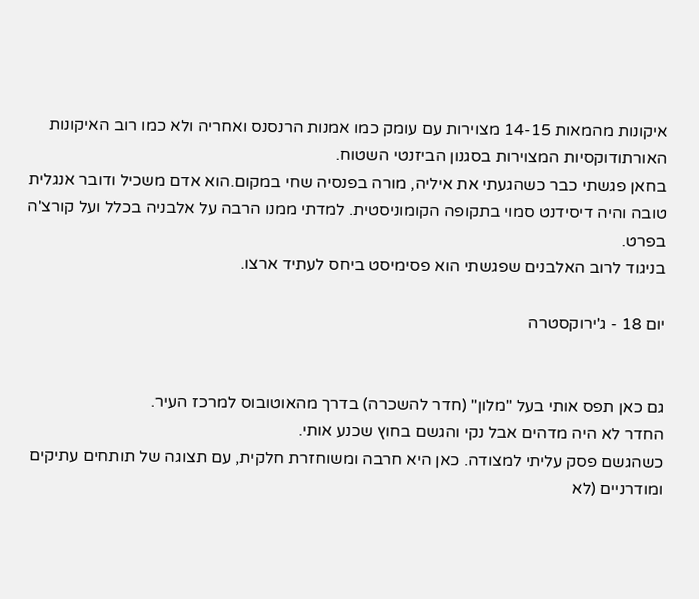איקונות מהמאות 14-15 מצוירות עם עומק כמו אמנות הרנסנס ואחריה ולא כמו רוב האיקונות האורתודוקסיות המצוירות בסגנון הביזנטי השטוח.
בחאן פגשתי כבר כשהגעתי את איליה, מורה בפנסיה שחי במקום.הוא אדם משכיל ודובר אנגלית טובה והיה דיסידנט סמוי בתקופה הקומוניסטית. למדתי ממנו הרבה על אלבניה בכלל ועל קורצ'ה בפרט.
בניגוד לרוב האלבנים שפגשתי הוא פסימיסט ביחס לעתיד ארצו.

יום 18 - ג'ירוקסטרה


גם כאן תפס אותי בעל "מלון" (חדר להשכרה) בדרך מהאוטובוס למרכז העיר.
החדר לא היה מדהים אבל נקי והגשם בחוץ שכנע אותי.
כשהגשם פסק עליתי למצודה. כאן היא חרבה ומשוחזרת חלקית, עם תצוגה של תותחים עתיקים ומודרניים (לא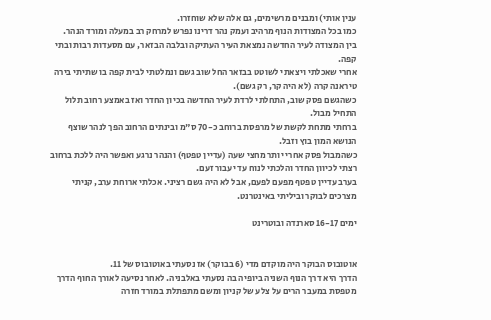ענין אותי) ומבנים מרשימים, גם אלה שלא שוחזרו.
כמו בכל המצודות הנוף מרהיב ועמק נהר דרינו נפרש למרחק רב במעלה ומורד הנהר.
בין המצודה לעיר החדשה נמצאת העיר העתיקה ובלבה הבזאר, עם מסעדות רבות ובתי קפה.
אחרי שאכלתי ויצאתי לשוטט בבזאר החל שוב גשם ונמלטתי לבית קפה בו שתיתי בירה טיראנה קרה (לא היה קר, רק גשם).
כשהגשם פסק שוב, התחלתי לרדת לעיר החדשה בכיון החדר ואז באמצע רחוב תלול התחיל מבול.
ברחתי מתחת לקשת של מרפסת ברוחב כ-70 ס"מ ובינתים הרחוב הפך לנהר שוצף הנושא המון בוץ וזבל.
כשהמבול פסק אחרי יותר מחצי שעה (עדיין טפטף) והנהר נרגע ואפשר היה ללכת ברחוב רצתי לכיוון החדר והלכתי לנוח עד יעבור זעם.
בערב עדיין טפטף מפעם לפעם, אבל לא היה גשם רציני. אכלתי ארוחת ערב, קניתי מצרכים לבוקר וביליתי באינטרנט.

ימים 16-17 סארנדה ובוטרינט


אוטובוס הבוקר היה מוקדם מדי (6 בבוקר) אז נסעתי באוטובוס של 11.
הדרך היא דרך הנוף השניה ביופיה בה נסעתי באלבניה. לאחר נסיעה לאורך החוף הדרך מטפסת במעבר הרים על צלע של קניון ומשם מתפתלת במורד חזרה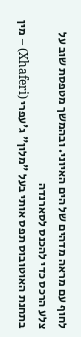לחוף עם מראה מדהים של הים האיוני. ובהמשך מטפסת שוב על צלע הרכס כדי להכנס לסארנדה
בתחנת האוטובוס תפס אותי בעל "מלון" ג'עפרי (Xhaferi) – מין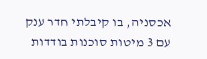אכסניה, בו קיבלתי חדר ענק עם 3 מיטות סוכנות בודדות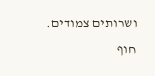ושרותים צמודים.
חוף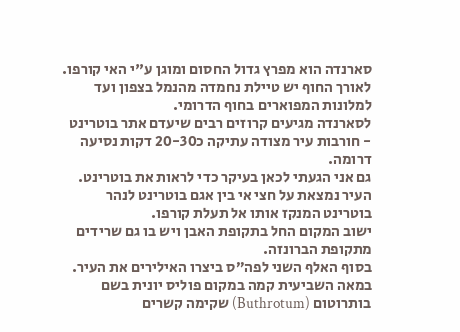סארנדה הוא מפרץ גדול החסום ומוגן ע"י האי קורפו. לאורך החוף יש טיילת נחמדה מהנמל בצפון ועד למלונות המפוארים בחוף הדרומי.
לסארנדה מגיעים קרוזים רבים שיעדם אתר בוטרינט - חורבות עיר מצודה עתיקה כ20-30 דקות נסיעה דרומה.
גם אני הגעתי לכאן בעיקר כדי לראות את בוטרינט.
העיר נמצאת על חצי אי בין אגם בוטרינט לנהר בוטרינט המנקז אותו אל תעלת קורפו.
ישוב המקום החל בתקופת האבן ויש בו גם שרידים מתקופת הברונזה.
בסוף האלף השני לפה”ס ביצרו האילירים את העיר.
במאה השביעית קמה במקום פוליס יונית בשם בותרוטום (Buthrotum) שקימה קשרים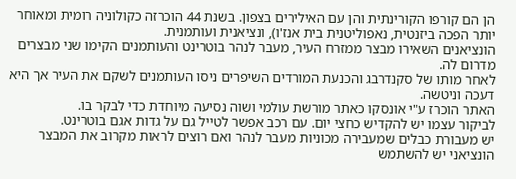הן הם קורפו הקורינתית והן עם האילירים בצפון. בשנת 44 הוכרזה כקולוניה רומית ומאוחר יותר הפכה ביזנטית, נאפוליטנית בית אנז'ו), ונציאנית ועותמנית.
הונציאנים השאירו מבצר ממזרח העיר, מעבר לנהר בוטרינט והעותמנים הקימו שני מבצרים מדרום לה.
לאחר מותו של סקנדרבג והכנעת המורדים השיפרים ניסו העותמנים לשקם את העיר אך היא דעכה וניטשה.
האתר הוכרז ע"י אונסקו כאתר מורשת עולמי ושוה נסיעה מיוחדת כדי לבקר בו.
לביקור עצמו יש להקדיש כחצי יום. עם רכב אפשר לטייל גם על גדות אגם בוטרינט.
יש מעבורת כבלים שמעבירה מכוניות מעבר לנהר ואם רוצים לראות מקרוב את המבצר הונציאני יש להשתמש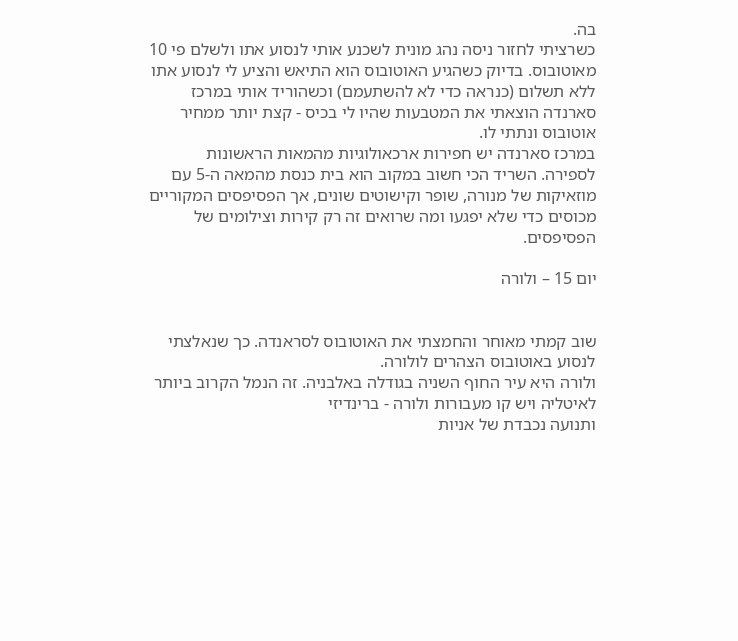בה.
כשרציתי לחזור ניסה נהג מונית לשכנע אותי לנסוע אתו ולשלם פי 10 מאוטובוס. בדיוק כשהגיע האוטובוס הוא התיאש והציע לי לנסוע אתו ללא תשלום (כנראה כדי לא להשתעמם) וכשהוריד אותי במרכז סארנדה הוצאתי את המטבעות שהיו לי בכיס - קצת יותר ממחיר אוטובוס ונתתי לו.
במרכז סארנדה יש חפירות ארכאולוגיות מהמאות הראשונות לספירה. השריד הכי חשוב במקוב הוא בית כנסת מהמאה ה-5 עם מוזאיקות של מנורה, שופר וקישוטים שונים, אך הפסיפסים המקוריים מכוסים כדי שלא יפגעו ומה שרואים זה רק קירות וצילומים של הפסיפסים.

יום 15 – ולורה


שוב קמתי מאוחר והחמצתי את האוטובוס לסראנדה. כך שנאלצתי לנסוע באוטובוס הצהרים לולורה.
ולורה היא עיר החוף השניה בגודלה באלבניה. זה הנמל הקרוב ביותר לאיטליה ויש קו מעבורות ולורה - ברינדיזי
ותנועה נכבדת של אניות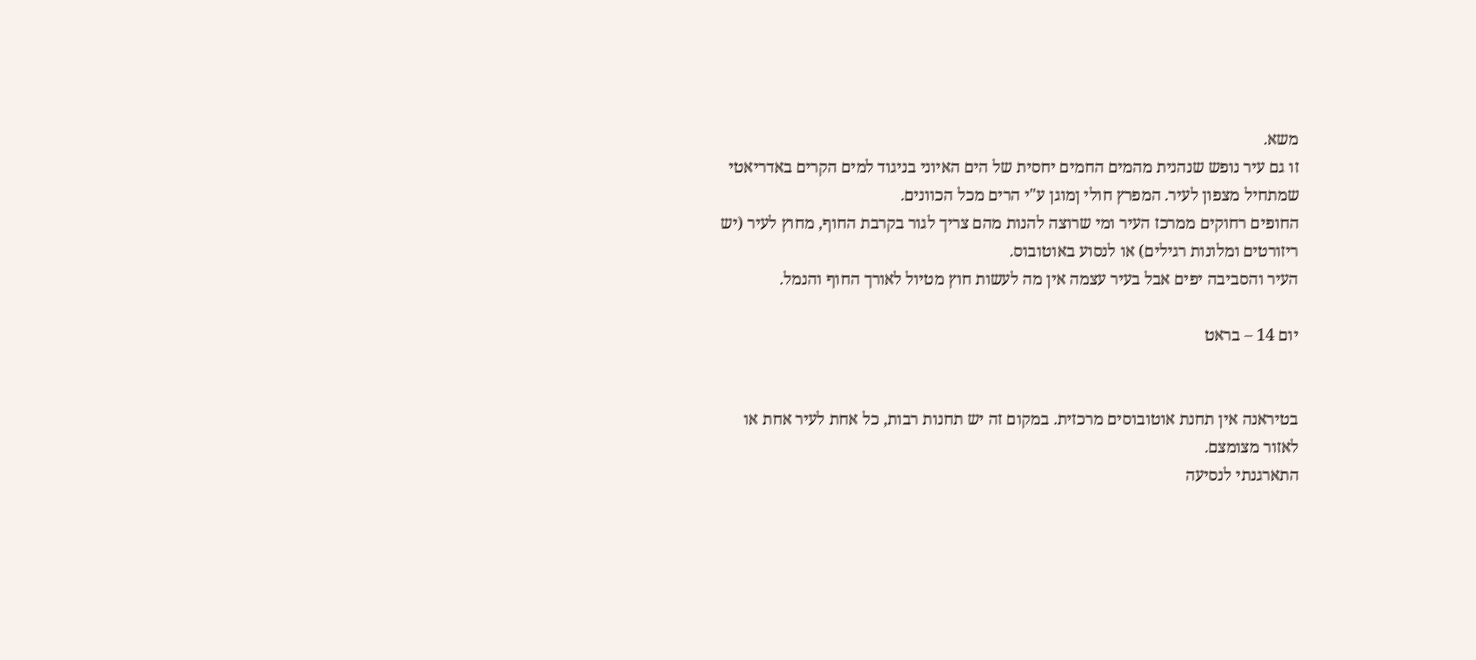משא.
זו גם עיר נופש שנהנית מהמים החמים יחסית של הים האיוני בניגוד למים הקרים באדריאטי שמתחיל מצפון לעיר. המפרץ חולי ןמוגן ע"י הרים מכל הכוונים.
החופים רחוקים ממרכז העיר ומי שרוצה להנות מהם צריך לגור בקרבת החוף, מחוץ לעיר (יש ריזורטים ומלונות רגילים) או לנסוע באוטובוס.
העיר והסביבה יפים אבל בעיר עצמה אין מה לעשות חוץ מטיול לאורך החוף והנמל.

יום 14 – בראט


בטיראנה אין תחנת אוטובוסים מרכזית. במקום זה יש תחנות רבות, כל אחת לעיר אחת או לאזור מצומצם.
התארגנתי לנסיעה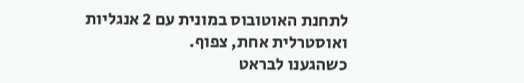לתחנת האוטובוס במונית עם 2 אנגליות ואוסטרלית אחת, צפוף.
כשהגענו לבראט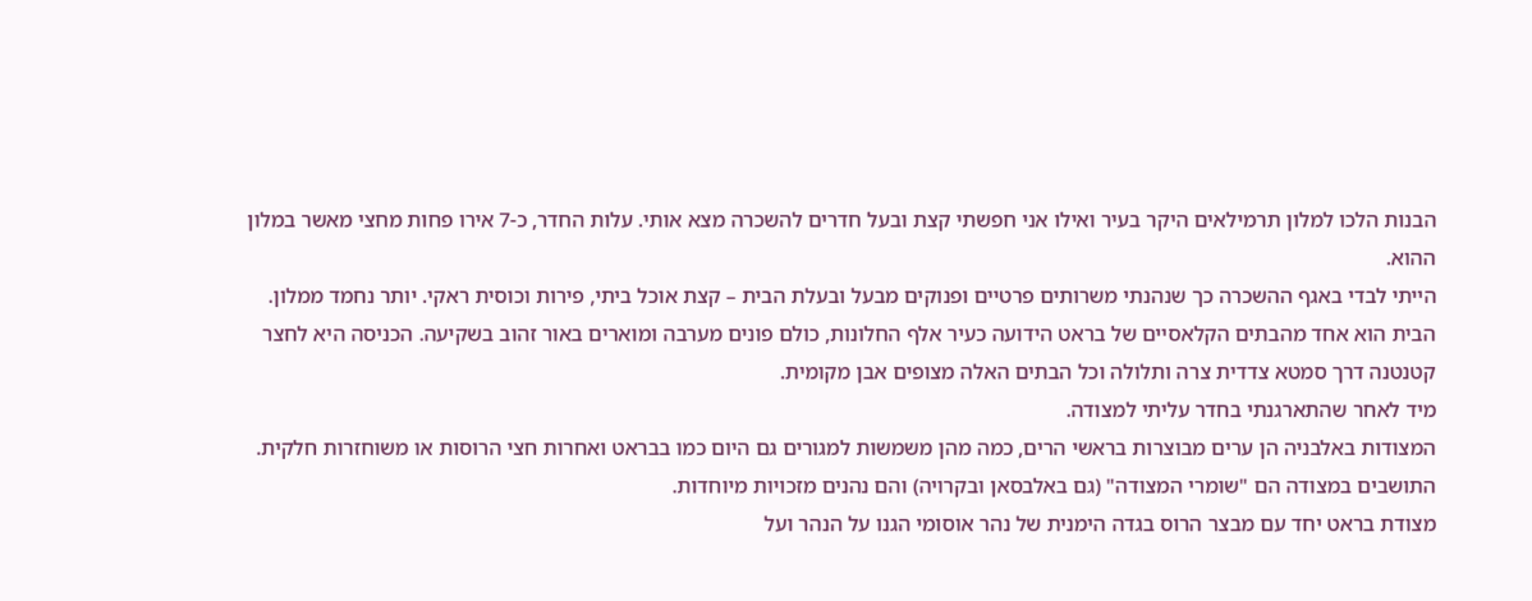הבנות הלכו למלון תרמילאים היקר בעיר ואילו אני חפשתי קצת ובעל חדרים להשכרה מצא אותי. עלות החדר, כ-7 אירו פחות מחצי מאשר במלון ההוא.
הייתי לבדי באגף ההשכרה כך שנהנתי משרותים פרטיים ופנוקים מבעל ובעלת הבית – קצת אוכל ביתי, פירות וכוסית ראקי. יותר נחמד ממלון.
הבית הוא אחד מהבתים הקלאסיים של בראט הידועה כעיר אלף החלונות, כולם פונים מערבה ומוארים באור זהוב בשקיעה. הכניסה היא לחצר קטנטנה דרך סמטא צדדית צרה ותלולה וכל הבתים האלה מצופים אבן מקומית.
מיד לאחר שהתארגנתי בחדר עליתי למצודה.
המצודות באלבניה הן ערים מבוצרות בראשי הרים, כמה מהן משמשות למגורים גם היום כמו בבראט ואחרות חצי הרוסות או משוחזרות חלקית. התושבים במצודה הם "שומרי המצודה" (גם באלבסאן ובקרויה) והם נהנים מזכויות מיוחדות.
מצודת בראט יחד עם מבצר הרוס בגדה הימנית של נהר אוסומי הגנו על הנהר ועל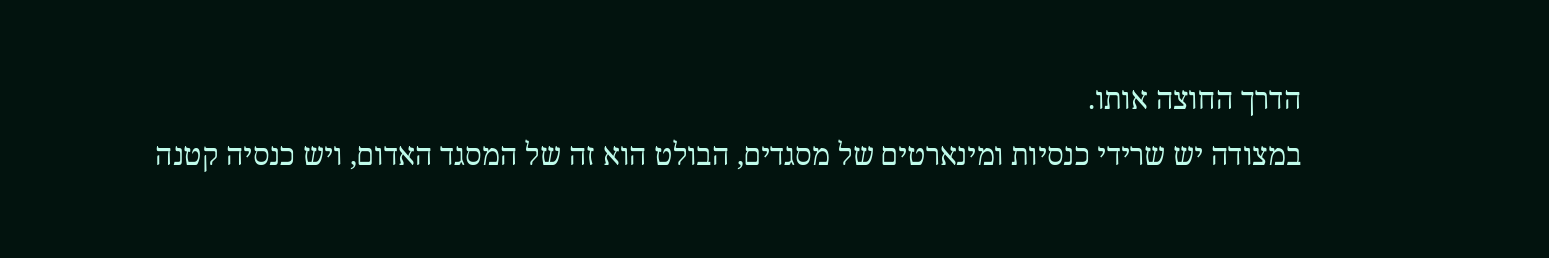הדרך החוצה אותו.
במצודה יש שרידי כנסיות ומינארטים של מסגדים, הבולט הוא זה של המסגד האדום, ויש כנסיה קטנה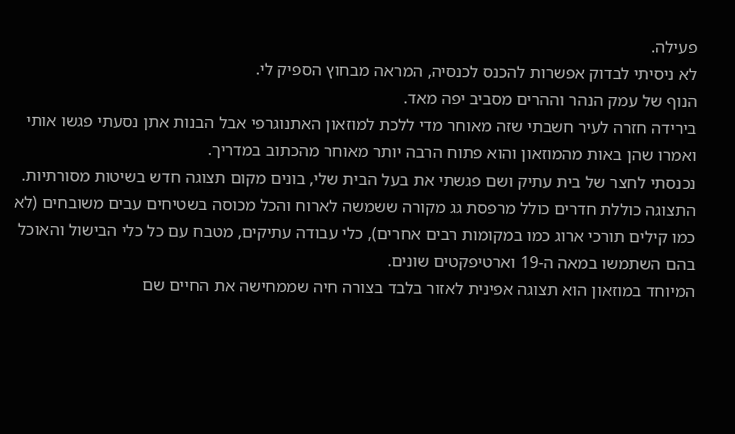פעילה.
לא ניסיתי לבדוק אפשרות להכנס לכנסיה, המראה מבחוץ הספיק לי.
הנוף של עמק הנהר וההרים מסביב יפה מאד.
בירידה חזרה לעיר חשבתי שזה מאוחר מדי ללכת למוזאון האתנוגרפי אבל הבנות אתן נסעתי פגשו אותי ואמרו שהן באות מהמוזאון והוא פתוח הרבה יותר מאוחר מהכתוב במדריך.
נכנסתי לחצר של בית עתיק ושם פגשתי את בעל הבית שלי, בונים מקום תצוגה חדש בשיטות מסורתיות.
התצוגה כוללת חדרים כולל מרפסת גג מקורה ששמשה לארוח והכל מכוסה בשטיחים עבים משובחים (לא כמו קילים תורכי ארוג כמו במקומות רבים אחרים), כלי עבודה עתיקים, מטבח עם כל כלי הבישול והאוכל בהם השתמשו במאה ה-19 וארטיפקטים שונים.
המיוחד במוזאון הוא תצוגה אפינית לאזור בלבד בצורה חיה שממחישה את החיים שם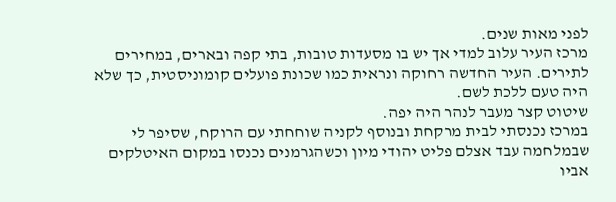לפני מאות שנים.
מרכז העיר עלוב למדי אך יש בו מסעדות טובות, בתי קפה ובארים, במחירים לתירים. העיר החדשה רחוקה ונראית כמו שכונת פועלים קומוניסטית, כך שלא היה טעם ללכת לשם.
שיטוט קצר מעבר לנהר היה יפה.
במרכז נכנסתי לבית מרקחת ובנוסף לקניה שוחחתי עם הרוקח, שסיפר לי שבמלחמה עבד אצלם פליט יהודי מיון וכשהגרמנים נכנסו במקום האיטלקים אביו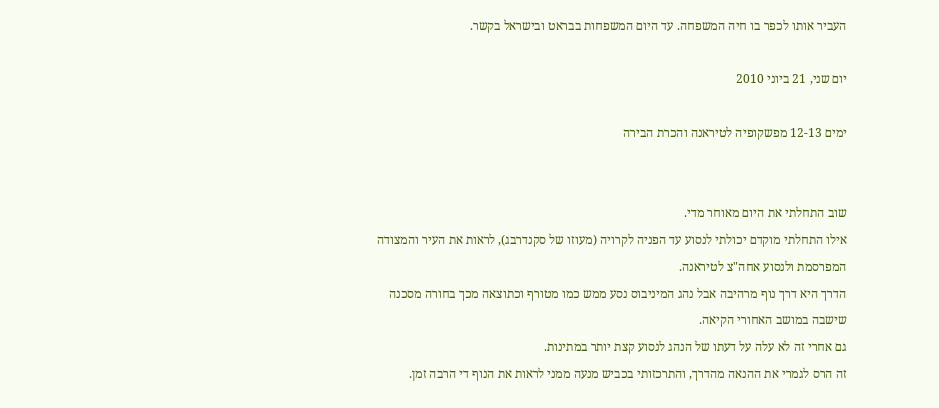העביר אותו לכפר בו חיה המשפחה. עד היום המשפחות בבראט ובישראל בקשר.

יום שני, 21 ביוני 2010

ימים 12-13 מפשקופיה לטיראנה והכרת הבירה


שוב התחלתי את היום מאוחר מדי.
אילו התחלתי מוקדם יכולתי לנסוע עד הפניה לקרויה (מעוזו של סקנדרבג), לראות את העיר והמצודה המפרסמת ולנסוע אחה"צ לטיראנה.
הדרך היא דרך נוף מרהיבה אבל נהג המיניבוס נסע ממש כמו מטורף וכתוצאה מכך בחורה מסכנה שישבה במושב האחורי הקיאה.
גם אחרי זה לא עלה על דעתו של הנהג לנסוע קצת יותר במתינות.
זה הרס לגמרי את ההנאה מהדרך, והתרכזותי בכביש מנעה ממני לראות את הנוף די הרבה זמן.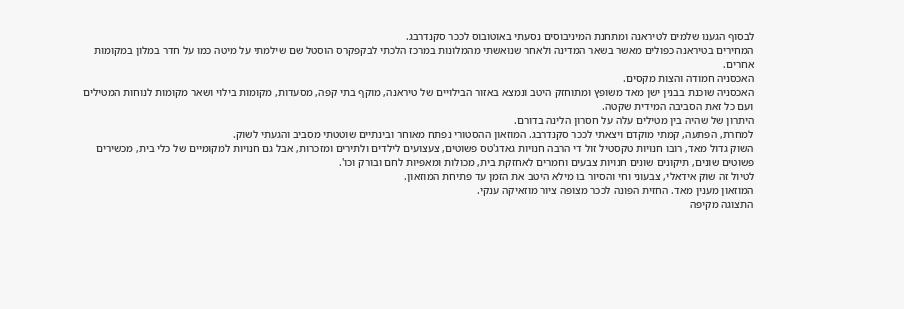לבסוף הגענו שלמים לטיראנה ומתחנת המיניבוסים נסעתי באוטובוס לככר סקנדרבג.
המחירים בטיראנה כפולים מאשר בשאר המדינה ולאחר שנואשתי מהמלונות במרכז הלכתי לבקפקרס הוסטל שם שילמתי על מיטה כמו על חדר במלון במקומות אחרים.
האכסניה חמודה והצות מקסים.
האכסניה שוכנת בבנין ישן מאד משופץ ומתוחזק היטב ונמצא באזור הבילויים של טיראנה, מוקף בתי קפה, מסעדות, מקומות בילוי ושאר מקומות לנוחות המטילים ועם כל זאת הסביבה המידית שקטה.
היתרון של שהיה בין מטילים עלה על חסרון הלינה בדורם.
למחרת, הפתעה, קמתי מוקדם ויצאתי לככר סקנדרבג. המוזאון ההסטורי נפתח מאוחר ובינתיים שוטטתי מסביב והגעתי לשוק.
השוק גדול מאד, רובו חנויות טקסטיל זול די הרבה חנויות גאדג'טס פשוטים, צעצועים לילדים ולתירים ומזכרות, אבל גם חנויות למקומיים של כלי בית, מכשירים פשוטים שונים, תיקונים שונים חנויות צבעים וחמרים לאחזקת בית, מכולות ומאפיות לחם ובורק וכו'.
לטיול זה שוק אידאלי, צבעוני וחי והסיור בו מילא היטב את הזמן עד פתיחת המוזאון.
המוזאון מענין מאד. החזית הפונה לככר מצופה ציור מוזאיקה ענקי.
התצוגה מקיפה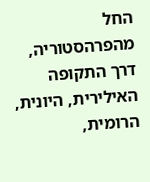החל מהפרהסטוריה, דרך התקופה האילירית, היונית, הרומית,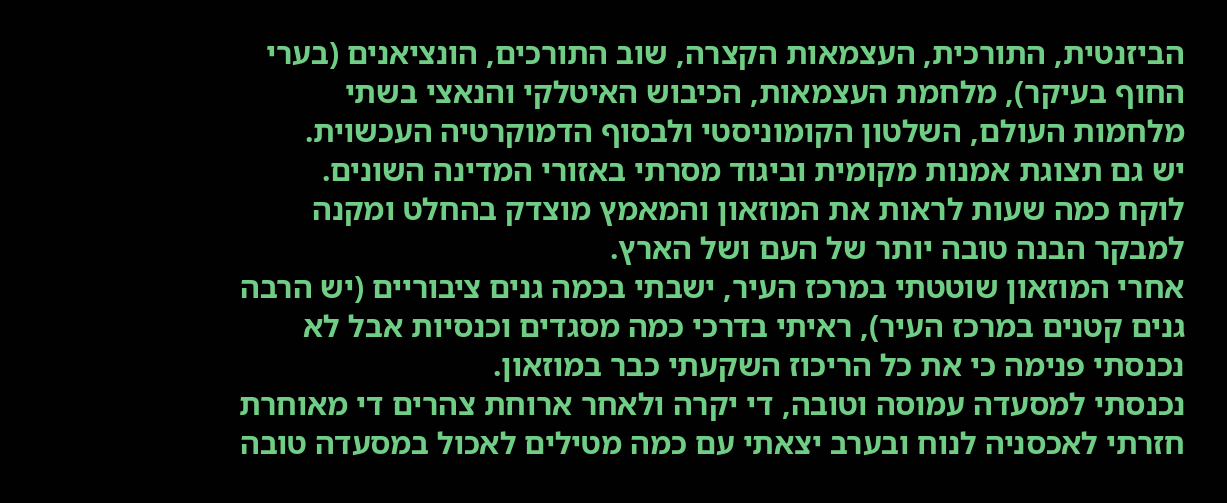הביזנטית, התורכית, העצמאות הקצרה, שוב התורכים, הונציאנים (בערי החוף בעיקר), מלחמת העצמאות, הכיבוש האיטלקי והנאצי בשתי מלחמות העולם, השלטון הקומוניסטי ולבסוף הדמוקרטיה העכשוית.
יש גם תצוגת אמנות מקומית וביגוד מסרתי באזורי המדינה השונים.
לוקח כמה שעות לראות את המוזאון והמאמץ מוצדק בהחלט ומקנה למבקר הבנה טובה יותר של העם ושל הארץ.
אחרי המוזאון שוטטתי במרכז העיר, ישבתי בכמה גנים ציבוריים (יש הרבה גנים קטנים במרכז העיר), ראיתי בדרכי כמה מסגדים וכנסיות אבל לא נכנסתי פנימה כי את כל הריכוז השקעתי כבר במוזאון.
נכנסתי למסעדה עמוסה וטובה, די יקרה ולאחר ארוחת צהרים די מאוחרת חזרתי לאכסניה לנוח ובערב יצאתי עם כמה מטילים לאכול במסעדה טובה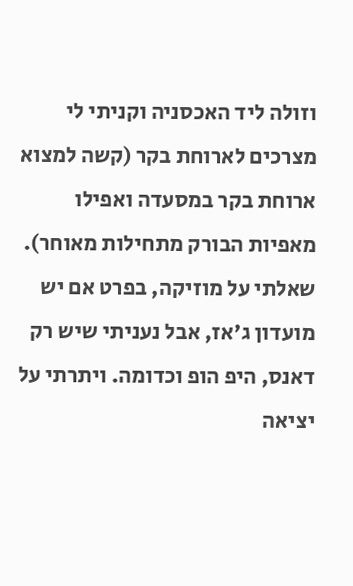וזולה ליד האכסניה וקניתי לי מצרכים לארוחת בקר (קשה למצוא ארוחת בקר במסעדה ואפילו מאפיות הבורק מתחילות מאוחר).
שאלתי על מוזיקה, בפרט אם יש מועדון ג'אז, אבל נעניתי שיש רק דאנס, היפ הופ וכדומה. ויתרתי על יציאה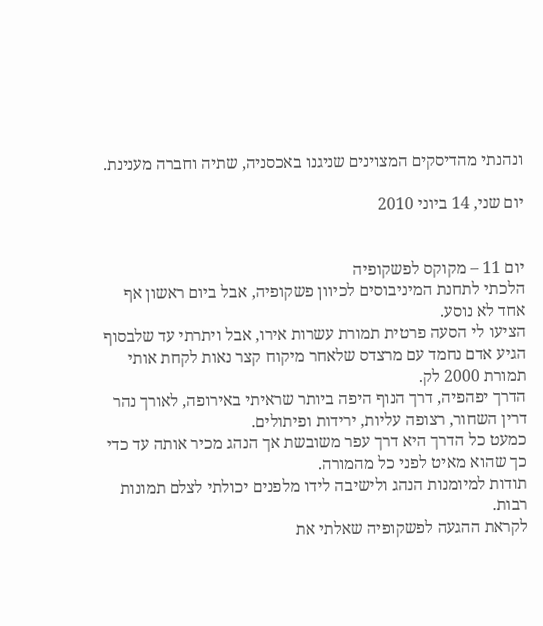ונהנתי מהדיסקים המצוינים שניגנו באכסניה, שתיה וחברה מענינת.

יום שני, 14 ביוני 2010


יום 11 – מקוקס לפשקופיה
הלכתי לתחנת המיניבוסים לכיוון פשקופיה, אבל ביום ראשון אף אחד לא נוסע.
הציעו לי הסעה פרטית תמורת עשרות אירו, אבל ויתרתי עד שלבסוף הגיע אדם נחמד עם מרצדס שלאחר מיקוח קצר נאות לקחת אותי תמורת 2000 לק.
הדרך יפהפיה, דרך הנוף היפה ביותר שראיתי באירופה, לאורך נהר דרין השחור, רצופה עליות, ירידות ופיתולים.
כמעט כל הדרך היא דרך עפר משובשת אך הנהג מכיר אותה עד כדי כך שהוא מאיט לפני כל מהמורה.
תודות למיומנות הנהג ולישיבה לידו מלפנים יכולתי לצלם תמונות רבות.
לקראת ההגעה לפשקופיה שאלתי את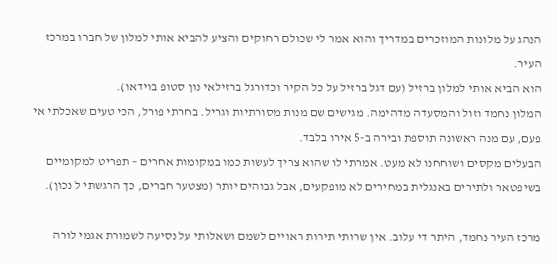הנהג על מלונות המוזכרים במדריך והוא אמר לי שכולם רחוקים והציע להביא אותי למלון של חברו במרכז העיר.
הוא הביא אותי למלון ברזיל (עם דגל ברזיל על כל הקיר וכדורגל ברזילאי נון סטופ בוידאו).
המלון נחמד וזול והמסעדה מדהימה. מגישים שם מנות מסורתיות וגריל. בחרתי פורל, הכי טעים שאכלתי אי פעם, עם מנה ראשונה תוספת ובירה ב-5 אירו בלבד.
הבעלים מקסים ושוחחנו לא מעט. אמרתי לו שהוא צריך לעשות כמו במקומות אחרים – תפריט למקומיים בשיפטאר ולתירים באנגלית במחירים לא מופקעים, אבל גבוהים יותר (מצטער חברים, כך הרגשתי ל נכון).

מרכז העיר נחמד, היתר די עלוב. אין שרותי תירות ראויים לשמם ושאלותי על נסיעה לשמורת אגמי לורה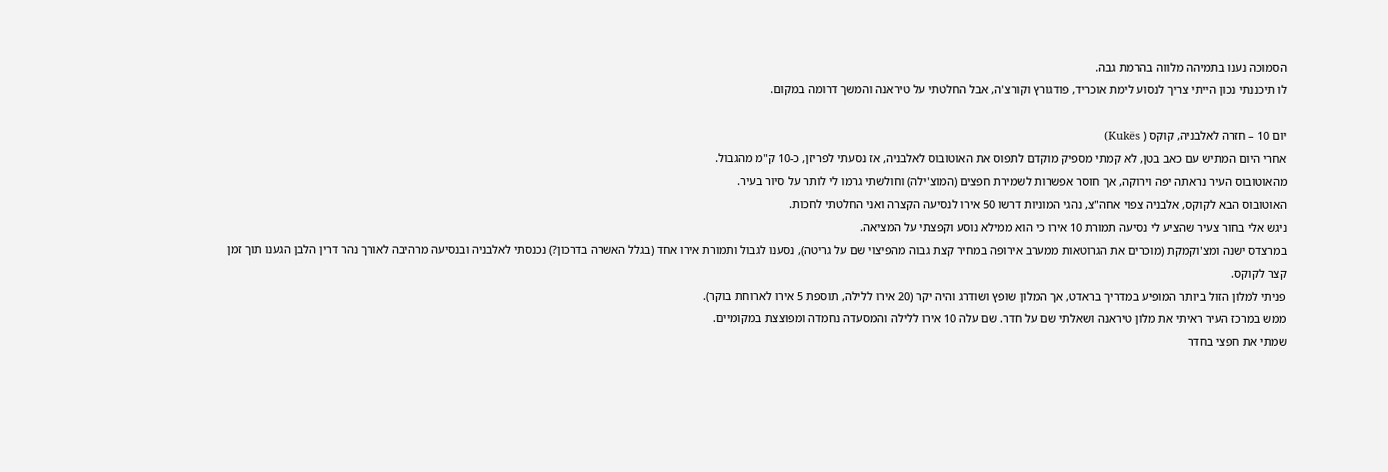הסמוכה נענו בתמיהה מלווה בהרמת גבה.
לו תיכננתי נכון הייתי צריך לנסוע לימת אוכריד, פודגורץ וקורצ'ה, אבל החלטתי על טיראנה והמשך דרומה במקום.

יום 10 – חזרה לאלבניה, קוקס ( Kukës)
אחרי היום המתיש עם כאב בטן, לא קמתי מספיק מוקדם לתפוס את האוטובוס לאלבניה, אז נסעתי לפריזן, כ-10 ק"מ מהגבול.
מהאוטובוס העיר נראתה יפה וירוקה, אך חוסר אפשרות לשמירת חפצים (המוצ'ילה) וחולשתי גרמו לי לותר על סיור בעיר.
האוטובוס הבא לקוקס, אלבניה צפוי אחה"צ, נהגי המוניות דרשו 50 אירו לנסיעה הקצרה ואני החלטתי לחכות.
ניגש אלי בחור צעיר שהציע לי נסיעה תמורת 10 אירו כי הוא ממילא נוסע וקפצתי על המציאה.
במרצדס ישנה ומצ'וקמקת (מוכרים את הגרוטאות ממערב אירופה במחיר קצת גבוה מהפיצוי שם על גריטה), נסענו לגבול ותמורת אירו אחד (בגלל האשרה בדרכון?) נכנסתי לאלבניה ובנסיעה מרהיבה לאורך נהר דרין הלבן הגענו תוך זמן קצר לקוקס.
פניתי למלון הזול ביותר המופיע במדריך בראדט, אך המלון שופץ ושודרג והיה יקר (20 אירו ללילה, תוספת 5 אירו לארוחת בוקר).
ממש במרכז העיר ראיתי את מלון טיראנה ושאלתי שם על חדר. שם עלה 10 אירו ללילה והמסעדה נחמדה ומפוצצת במקומיים.
שמתי את חפצי בחדר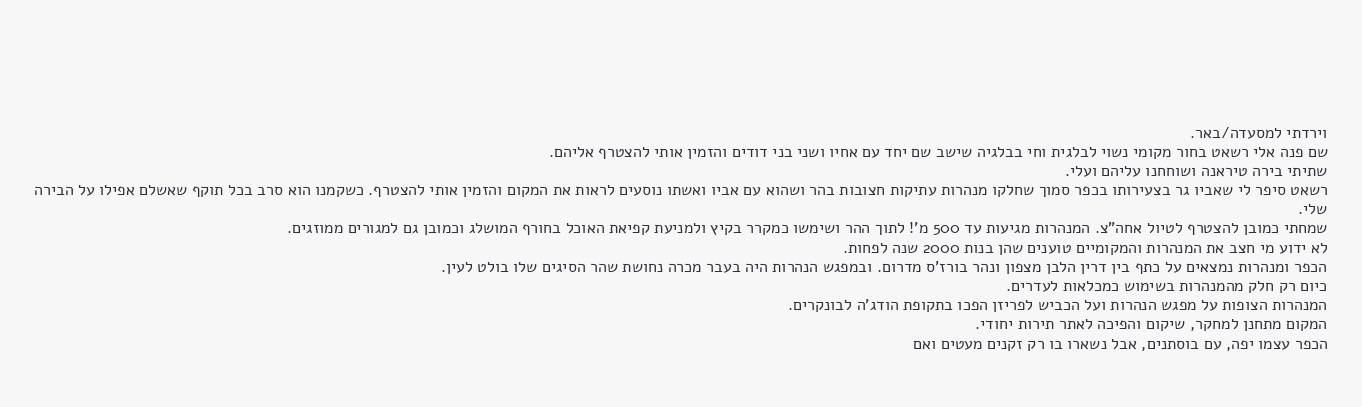וירדתי למסעדה/באר.
שם פנה אלי רשאט בחור מקומי נשוי לבלגית וחי בבלגיה שישב שם יחד עם אחיו ושני בני דודים והזמין אותי להצטרף אליהם.
שתיתי בירה טיראנה ושוחחנו עליהם ועלי.
רשאט סיפר לי שאביו גר בצעירותו בכפר סמוך שחלקו מנהרות עתיקות חצובות בהר ושהוא עם אביו ואשתו נוסעים לראות את המקום והזמין אותי להצטרף. כשקמנו הוא סרב בכל תוקף שאשלם אפילו על הבירה שלי.
שמחתי כמובן להצטרף לטיול אחה"צ. המנהרות מגיעות עד 500 מ'! לתוך ההר ושימשו כמקרר בקיץ ולמניעת קפיאת האוכל בחורף המושלג וכמובן גם למגורים ממוזגים.
לא ידוע מי חצב את המנהרות והמקומיים טוענים שהן בנות 2000 שנה לפחות.
הכפר ומנהרות נמצאים על כתף בין דרין הלבן מצפון ונהר בורז'ס מדרום. ובמפגש הנהרות היה בעבר מכרה נחושת שהר הסיגים שלו בולט לעין.
כיום רק חלק מהמנהרות בשימוש כמכלאות לעדרים.
המנהרות הצופות על מפגש הנהרות ועל הכביש לפריזן הפכו בתקופת הודג'ה לבונקרים.
המקום מתחנן למחקר, שיקום והפיכה לאתר תירות יחודי.
הכפר עצמו יפה, עם בוסתנים, אבל נשארו בו רק זקנים מעטים ואם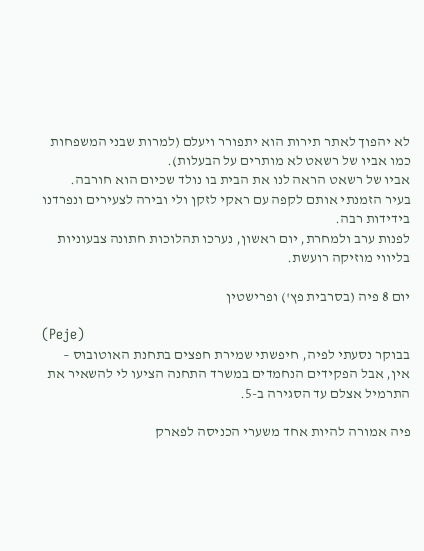לא יהפוך לאתר תירות הוא יתפורר ויעלם (למרות שבני המשפחות כמו אביו של רשאט לא מותרים על הבעלות).
אביו של רשאט הראה לנו את הבית בו נולד שכיום הוא חורבה.
בעיר הזמנתי אותם לקפה עם ראקי לזקן ולי ובירה לצעירים ונפרדנו בידידות רבה.
לפנות ערב ולמחרת, יום ראשון, נערכו תהלוכות חתונה צבעוניות בליווי מוזיקה רועשת.

יום 8 פיה (בסרבית פץ') ופרישטין

(Peje)
בבוקר נסעתי לפיה, חיפשתי שמירת חפצים בתחנת האוטובוס – אין, אבל הפקידים הנחמדים במשרד התחנה הציעו לי להשאיר את התרמיל אצלם עד הסגירה ב-5.

פיה אמורה להיות אחד משערי הכניסה לפארק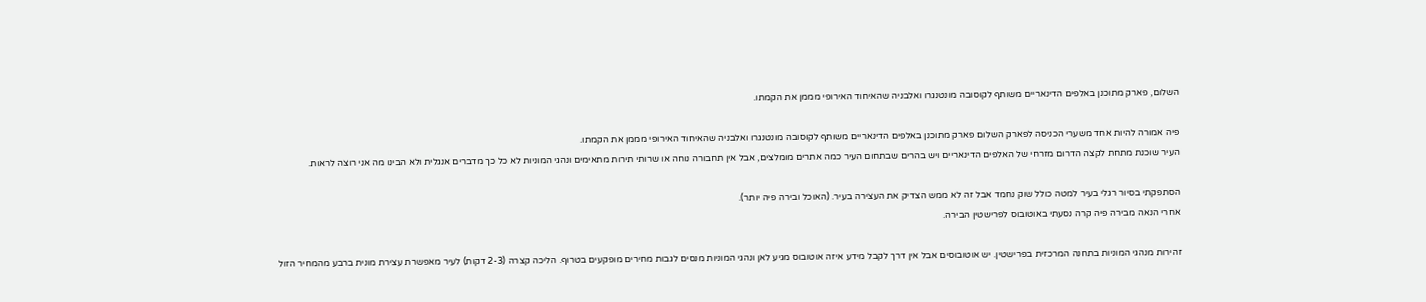השלום, פארק מתוכנן באלפים הדינאריים משותף לקוסובה מונטנגרו ואלבניה שהאיחוד האירופי מממן את הקמתו.

פיה אמורה להיות אחד משערי הכניסה לפארק השלום פארק מתוכנן באלפים הדינאריים משותף לקוסובה מונטנגרו ואלבניה שהאיחוד האירופי מממן את הקמתו.
העיר שוכנת מתחת לקצה הדרום מזרחי של האלפים הדינאריים ויש בהרים שבתחום העיר כמה אתרים מומלצים, אבל אין תחבורה נוחה או שרותי תירות מתאימים ונהגי המוניות לא כל כך מדברים אנגלית ולא הבינו מה אני רוצה לראות.

הסתפקתי בסיור רגלי בעיר למטה כולל שוק נחמד אבל זה לא ממש הצדיק את העצירה בעיר. (האוכל ובירה פיה יותר).
אחרי הנאה מבירה פיה קרה נסעתי באוטובוס לפרישטין הבירה.

זהירות מנהגי המוניות בתחנה המרכזית בפרישטין. יש אוטובוסים אבל אין דרך לקבל מידע איזה אוטובוס מגיע לאן ונהגי המוניות מנסים לגבות מחירים מופקעים בטרוף. הליכה קצרה (2-3 דקות) לעיר מאפשרת עצירת מונית ברבע מהמחיר הזול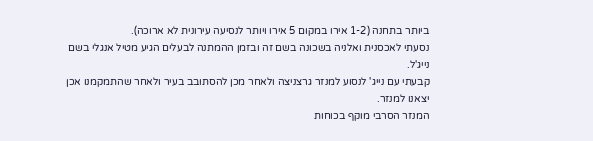ביותר בתחנה (1-2 אירו במקום 5 אירו ויותר לנסיעה עירונית לא ארוכה).
נסעתי לאכסנית ואלניה בשכונה בשם זה ובזמן ההמתנה לבעלים הגיע מטיל אנגלי בשם נייג'ל.
קבעתי עם נייג' לנסוע למנזר גרצניצה ולאחר מכן להסתובב בעיר ולאחר שהתמקמנו אכן יצאנו למנזר.
המנזר הסרבי מוקף בכוחות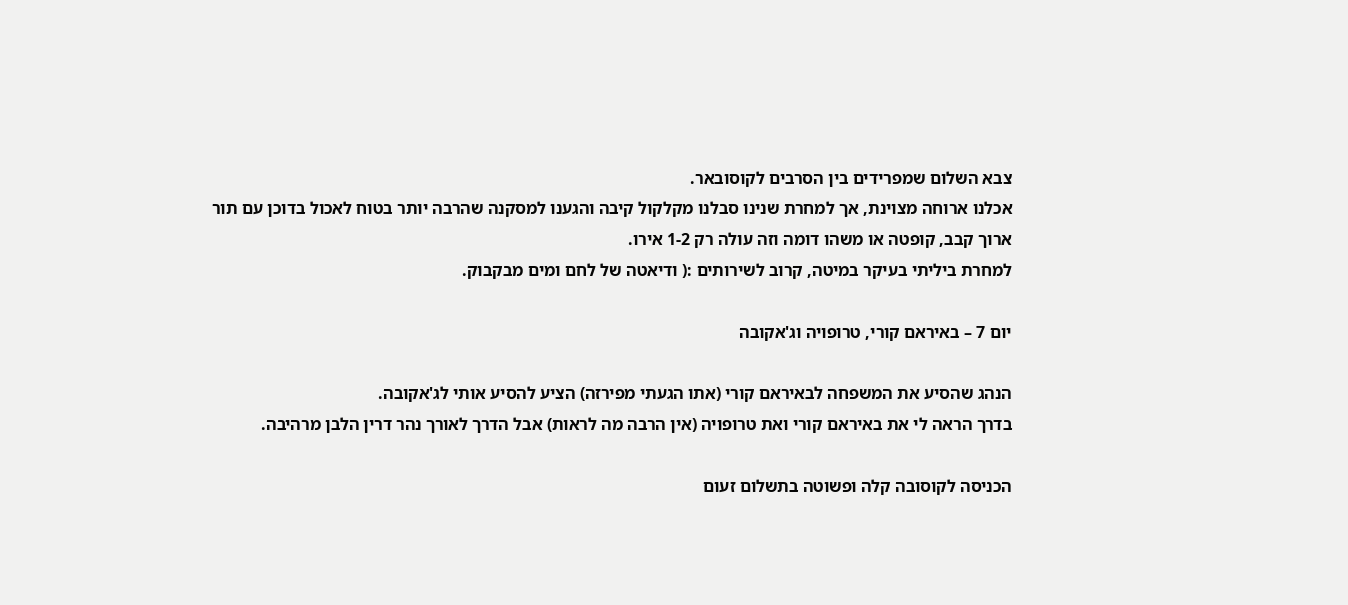צבא השלום שמפרידים בין הסרבים לקוסובאר.
אכלנו ארוחה מצוינת, אך למחרת שנינו סבלנו מקלקול קיבה והגענו למסקנה שהרבה יותר בטוח לאכול בדוכן עם תור ארוך קבב, קופטה או משהו דומה וזה עולה רק 1-2 אירו.
למחרת ביליתי בעיקר במיטה, קרוב לשירותים :( ודיאטה של לחם ומים מבקבוק.

יום 7 – באיראם קורי, טרופויה וג'אקובה

הנהג שהסיע את המשפחה לבאיראם קורי (אתו הגעתי מפירזה) הציע להסיע אותי לג'אקובה.
בדרך הראה לי את באיראם קורי ואת טרופויה (אין הרבה מה לראות) אבל הדרך לאורך נהר דרין הלבן מרהיבה.

הכניסה לקוסובה קלה ופשוטה בתשלום זעום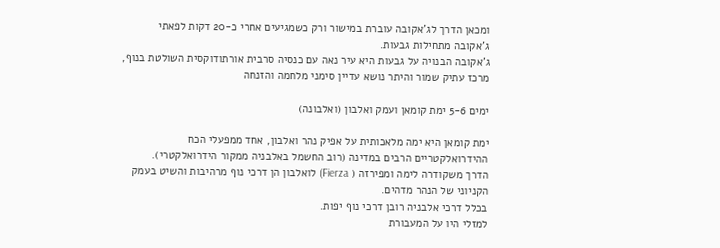ומכאן הדרך לג'אקובה עוברת במישור ורק כשמגיעים אחרי כ-20 דקות לפאתי ג'אקובה מתחילות גבעות.
ג'אקובה הבנויה על גבעות היא עיר נאה עם כנסיה סרבית אורתודוקסית השולטת בנוף, מרכז עתיק שמור והיתר נושא עדיין סימני מלחמה והזנחה

ימים 5-6 ימת קומאן ועמק ואלבון (ואלבונה)

ימת קומאן היא ימה מלאכותית על אפיק נהר ואלבון, אחד ממפעלי הכח ההידרואלקטריים הרבים במדינה (רוב החשמל באלבניה ממקור הידרואלקטרי).
הדרך משקודרה לימה ומפירזה ( Fierza) לואלבון הן דרכי נוף מרהיבות והשיט בעמק הקניוני של הנהר מדהים.
בכלל דרכי אלבניה רובן דרכי נוף יפות.
למזלי היו על המעבורת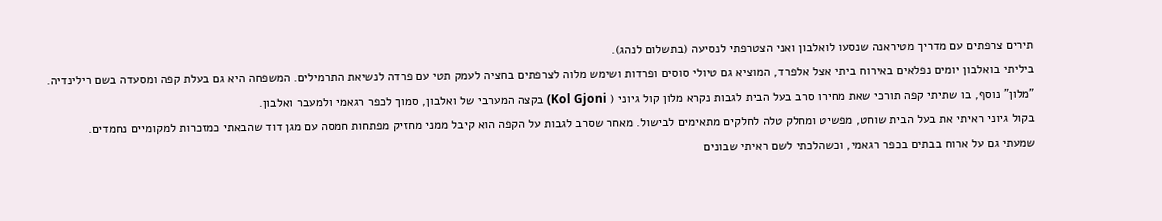תירים צרפתים עם מדריך מטיראנה שנסעו לואלבון ואני הצטרפתי לנסיעה (בתשלום לנהג).
ביליתי בואלבון יומים נפלאים באירוח ביתי אצל אלפרד, המוציא גם טיולי סוסים ופרדות ושימש מלוה לצרפתים בחציה לעמק תטי עם פרדה לנשיאת התרמילים. המשפחה היא גם בעלת קפה ומסעדה בשם רילינדיה.
"מלון" נוסף, בו שתיתי קפה תורכי שאת מחירו סרב בעל הבית לגבות נקרא מלון קול גיוני ( Kol Gjoni) בקצה המערבי של ואלבון, סמוך לכפר רגאמי ולמעבר ואלבון.
בקול גיוני ראיתי את בעל הבית שוחט, מפשיט ומחלק טלה לחלקים מתאימים לבישול. מאחר שסרב לגבות על הקפה הוא קיבל ממני מחזיק מפתחות חמסה עם מגן דוד שהבאתי כמזכרות למקומיים נחמדים.
שמעתי גם על ארוח בבתים בכפר רגאמי, וכשהלכתי לשם ראיתי שבונים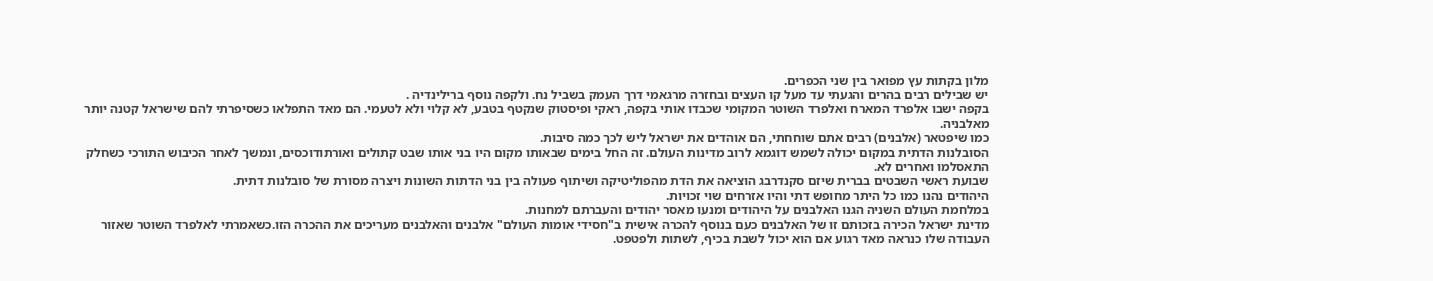מלון בקתות עץ מפואר בין שני הכפרים.
יש שבילים רבים בהרים והגעתי עד מעל קו העצים ובחזרה מרגאמי דרך העמק בשביל נח. ולקפה נוסף ברילינדיה .
בקפה ישבו אלפרד המארח ואלפרד השוטר המקומי שכבדו אותי בקפה, ראקי ופיסטוק שנקטף בטבע, לא קלוי ולא לטעמי. הם מאד התפלאו כשסיפרתי להם שישראל קטנה יותר מאלבניה.
כמו שיפטאר (אלבנים) רבים אתם שוחחתי, הם אוהדים את ישראל ליש לכך כמה סיבות.
הסובלנות הדתית במקום יכולה לשמש דוגמא לרוב מדינות העולם. זה החל בימים שבאותו מקום היו בני אותו שבט קתולים ואורתודוכסים, ונמשך לאחר הכיבוש התורכי כשחלק התאסלמו ואחרים לא.
שבועת ראשי השבטים בברית שיזם סקנדרבג הוציאה את הדת מהפוליטיקה ושיתוף פעולה בין בני הדתות השונות ויצרה מסורת של סובלנות דתית.
היהודים נהנו כמו כל היתר מחופש דתי והיו אזרחים שוי זכויות.
במלחמת העולם השניה הגנו האלבנים על היהודים ומנעו מאסר יהודים והעברתם למחנות.
מדינת ישראל הכירה בזכותם זו של האלבנים כעם בנוסף להכרה אישית ב"חסידי אומות העולם" אלבנים והאלבנים מעריכים את ההכרה הזו.כשאמרתי לאלפרד השוטר שאזור העבודה שלו כנראה מאד רגוע אם הוא יכול לשבת בכיף, לשתות ולפטפט.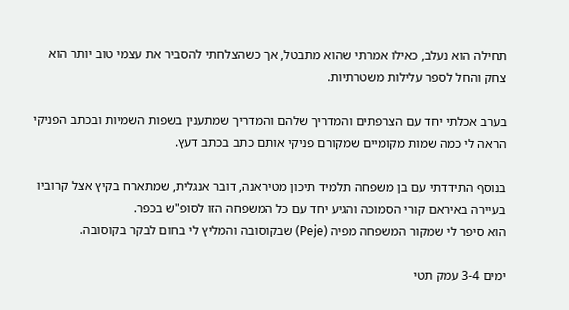תחילה הוא נעלב, כאילו אמרתי שהוא מתבטל, אך כשהצלחתי להסביר את עצמי טוב יותר הוא צחק והחל לספר עלילות משטרתיות.

בערב אכלתי יחד עם הצרפתים והמדריך שלהם והמדריך שמתענין בשפות השמיות ובכתב הפניקי הראה לי כמה שמות מקומיים שמקורם פניקי אותם כתב בכתב דעץ.

בנוסף התידדתי עם בן משפחה תלמיד תיכון מטיראנה, דובר אנגלית, שמתארח בקיץ אצל קרוביו בעיירה באיראם קורי הסמוכה והגיע יחד עם כל המשפחה הזו לסופ"ש בכפר.
הוא סיפר לי שמקור המשפחה מפיה (Peje) שבקוסובה והמליץ לי בחום לבקר בקוסובה.

ימים 3-4 עמק תטי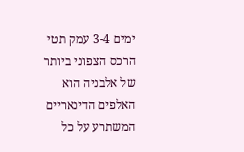ימים 3-4 עמק תטי
הרכס הצפוני ביותר של אלבניה הוא האלפים הדינאריים המשתרע על כל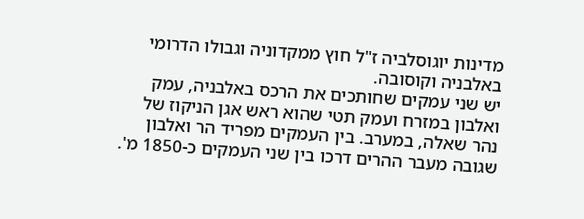מדינות יוגוסלביה ז"ל חוץ ממקדוניה וגבולו הדרומי באלבניה וקוסובה.
יש שני עמקים שחותכים את הרכס באלבניה, עמק ואלבון במזרח ועמק תטי שהוא ראש אגן הניקוז של נהר שאלה, במערב. בין העמקים מפריד הר ואלבון שגובה מעבר ההרים דרכו בין שני העמקים כ-1850 מ'.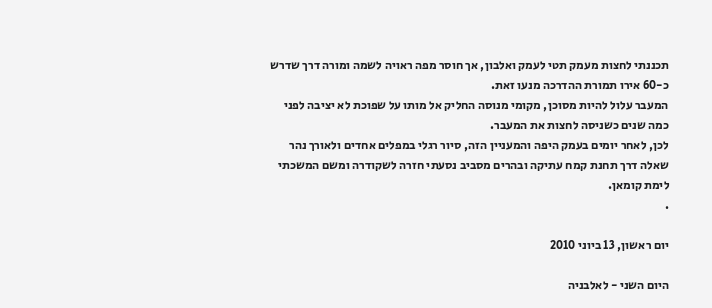תכננתי לחצות מעמק תטי לעמק ואלבון, אך חוסר מפה ראויה לשמה ומורה דרך שדרש כ-60 אירו תמורת ההדרכה מנעו זאת.
המעבר עלול להיות מסוכן, מקומי מנוסה החליק אל מותו על שפוכת לא יציבה לפני כמה שנים כשניסה לחצות את המעבר.
לכן, לאחר יומים בעמק היפה והמעניין הזה, סיור רגלי במפלים אחדים ולאורך נהר שאלה דרך תחנת קמח עתיקה ובהרים מסביב נסעתי חזרה לשקודרה ומשם המשכתי לימת קומאן.
.

יום ראשון, 13 ביוני 2010

היום השני - לאלבניה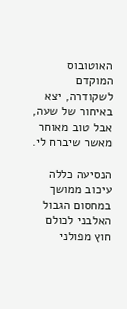האוטובוס המוקדם לשקודרה, יצא באיחור של שעה, אבל טוב מאוחר מאשר שיברח לי.

הנסיעה כללה עיכוב ממושך במחסום הגבול האלבני לכולם חוץ מפולני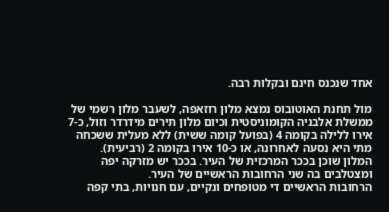אחד שנכנס חינם ובקלות רבה.

מול תחנת האוטובוס נמצא מלון רוזאפה, לשעבר מלון רשמי של ממשלת אלבניה הקומוניסטית וכיום מלון תירים מידרדר וזול, כ-7 אירו ללילה בקומה 4 (בפועל קומה ששית) ללא מעלית ששכחה מתי היא נסעה לאחרונה, או כ-10 אירו בקומה 2 (רביעית).
המלון שוכן בככר המרכזית של העיר. בככר יש מזרקה יפה ומצטלבים בה שני הרחובות הראשיים של העיר.
הרחובות הראשיים די מטופחים ונקיים, עם חנויות, בתי קפה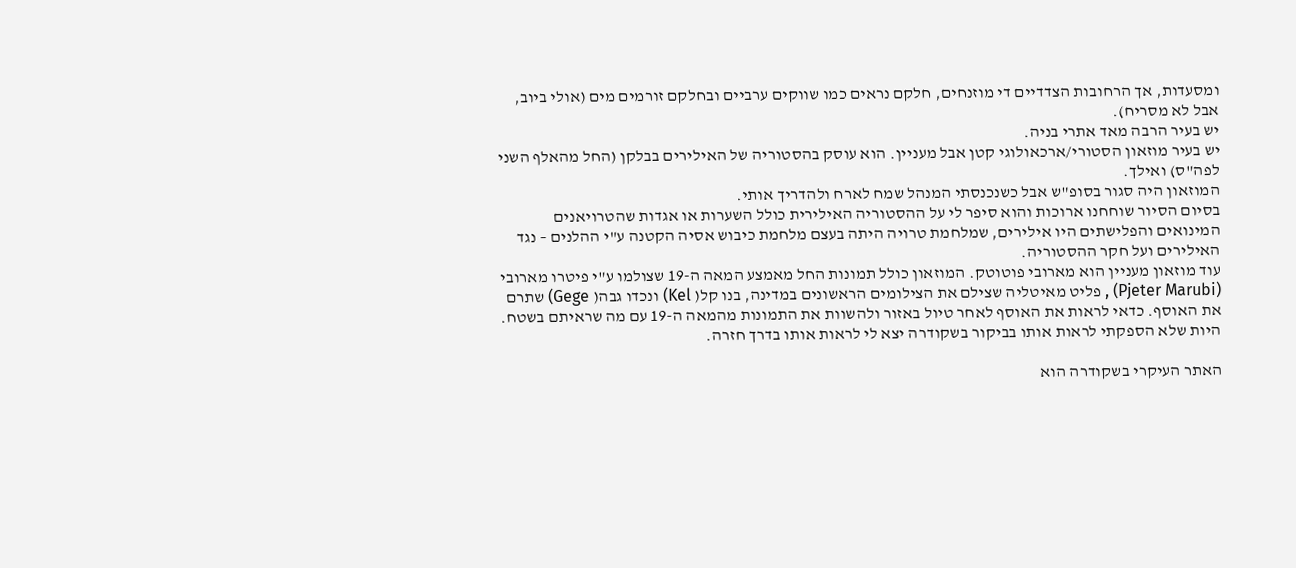ומסעדות, אך הרחובות הצדדיים די מוזנחים, חלקם נראים כמו שווקים ערביים ובחלקם זורמים מים (אולי ביוב, אבל לא מסריח).
יש בעיר הרבה מאד אתרי בניה.
יש בעיר מוזאון הסטורי/ארכאולוגי קטן אבל מעניין. הוא עוסק בהסטוריה של האילירים בבלקן (החל מהאלף השני לפה"ס) ואילך.
המוזאון היה סגור בסופ"ש אבל כשנכנסתי המנהל שמח לארח ולהדריך אותי.
בסיום הסיור שוחחנו ארוכות והוא סיפר לי על ההסטוריה האילירית כולל השערות או אגדות שהטרויאנים המינואים והפלישתים היו אילירים, שמלחמת טרויה היתה בעצם מלחמת כיבוש אסיה הקטנה ע"י ההלנים – נגד האילירים ועל חקר ההסטוריה.
עוד מוזאון מעניין הוא מארובי פוטוטק. המוזאון כולל תמונות החל מאמצע המאה ה-19 שצולמו ע"י פיטרו מארובי (Pjeter Marubi) , פליט מאיטליה שצילם את הצילומים הראשונים במדינה, בנו קל( Kel) ונכדו גבה( Gege) שתרם את האוסף. כדאי לראות את האוסף לאחר טיול באזור ולהשוות את התמונות מהמאה ה-19 עם מה שראיתם בשטח. היות שלא הספקתי לראות אותו בביקור בשקודרה יצא לי לראות אותו בדרך חזרה.

האתר העיקרי בשקודרה הוא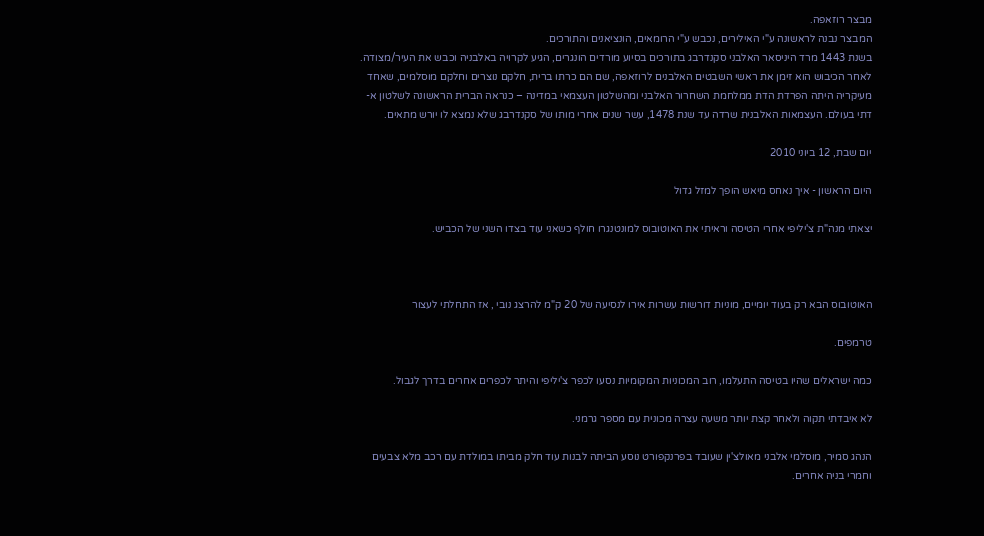מבצר רוזאפה.
המבצר נבנה לראשונה ע"י האילירים, נכבש ע"י הרומאים, הונציאנים והתורכים.
בשנת 1443 מרד היניסאר האלבני סקנדרבג בתורכים בסיוע מורדים הונגרים, הגיע לקרויה באלבניה וכבש את העיר/מצודה. לאחר הכיבוש הוא זימן את ראשי השבטים האלבנים לרוזאפה, שם הם כרתו ברית, חלקם נוצרים וחלקם מוסלמים, שאחד מעיקריה היתה הפרדת הדת ממלחמת השחרור האלבני ומהשלטון העצמאי במדינה – כנראה הברית הראשונה לשלטון א-דתי בעולם. העצמאות האלבנית שרדה עד שנת 1478, עשר שנים אחרי מותו של סקנדרבג שלא נמצא לו יורש מתאים.

יום שבת, 12 ביוני 2010

היום הראשון - איך נאחס מיאש הופך למזל גדול

יצאתי מנה"ת צ'יליפי אחרי הטיסה וראיתי את האוטובוס למונטנגרו חולף כשאני עוד בצדו השני של הכביש.



האוטובוס הבא רק בעוד יומיים, מוניות דורשות עשרות אירו לנסיעה של 20 ק"מ להרצג נובי , אז התחלתי לעצור

טרמפים.

כמה ישראלים שהיו בטיסה התעלמו, רוב המכוניות המקומיות נסעו לכפר צ'יליפי והיתר לכפרים אחרים בדרך לגבול.

לא איבדתי תקוה ולאחר קצת יותר משעה עצרה מכונית עם מספר גרמני.

הנהג סמיר, מוסלמי אלבני מאולצ'ין שעובד בפרנקפורט נוסע הביתה לבנות עוד חלק מביתו במולדת עם רכב מלא צבעים וחמרי בניה אחרים.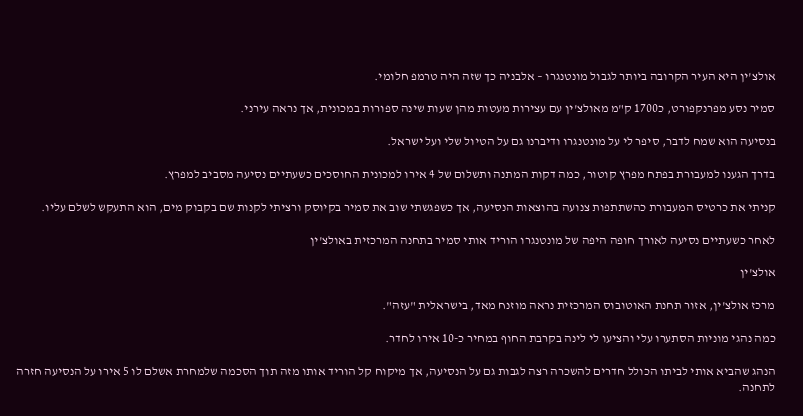אולצ'ין היא העיר הקרובה ביותר לגבול מונטנגרו – אלבניה כך שזה היה טרמפ חלומי.

סמיר נסע מפרנקפורט, כ1700 ק"מ מאולצ'ין עם עצירות מעטות מהן שעות שינה ספורות במכונית, אך נראה עירני.

בנסיעה הוא שמח לדבר, סיפר לי על מונטנגרו ודיברנו גם על הטיול שלי ועל ישראל.

בדרך הגענו למעבורת בפתח מפרץ קוטור, כמה דקות המתנה ותשלום של 4 אירו למכונית החוסכים כשעתיים נסיעה מסביב למפרץ.

קניתי את כרטיס המעבורת כהשתתפות צנועה בהוצאות הנסיעה, אך כשפגשתי שוב את סמיר בקיוסק ורציתי לקנות שם בקבוק מים, הוא התעקש לשלם עליו.

לאחר כשעתיים נסיעה לאורך חופה היפה של מונטנגרו הוריד אותי סמיר בתחנה המרכזית באולצ'ין

אולצ'ין

מרכז אולצ'ין, אזור תחנת האוטובוס המרכזית נראה מוזנח מאד, בישראלית "עזה".

כמה נהגי מוניות הסתערו עלי והציעו לי לינה בקרבת החוף במחיר כ-10 אירו לחדר.

הנהג שהביא אותי לביתו הכולל חדרים להשכרה רצה לגבות גם על הנסיעה, אך מיקוח קל הוריד אותו מזה תוך הסכמה שלמחרת אשלם לו 5 אירו על הנסיעה חזרה לתחנה.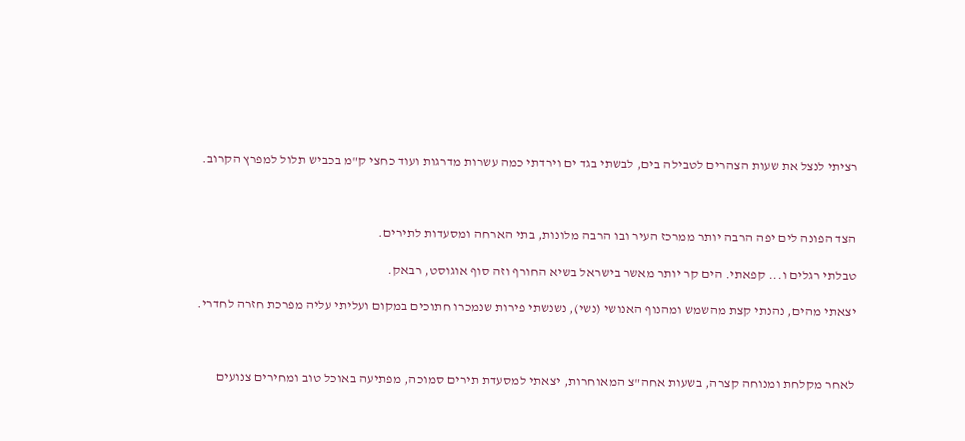רציתי לנצל את שעות הצהרים לטבילה בים, לבשתי בגד ים וירדתי כמה עשרות מדרגות ועוד כחצי ק"מ בכביש תלול למפרץ הקרוב.



הצד הפונה לים יפה הרבה יותר ממרכז העיר ובו הרבה מלונות, בתי הארחה ומסעדות לתירים.

טבלתי רגלים ו... קפאתי. הים קר יותר מאשר בישראל בשיא החורף וזה סוף אוגוסט, רבאק.

יצאתי מהים, נהנתי קצת מהשמש ומהנוף האנושי (נשי), נשנשתי פירות שנמכרו חתוכים במקום ועליתי עליה מפרכת חזרה לחדרי.



לאחר מקלחת ומנוחה קצרה, בשעות אחה"צ המאוחרות, יצאתי למסעדת תירים סמוכה, מפתיעה באוכל טוב ומחירים צנועים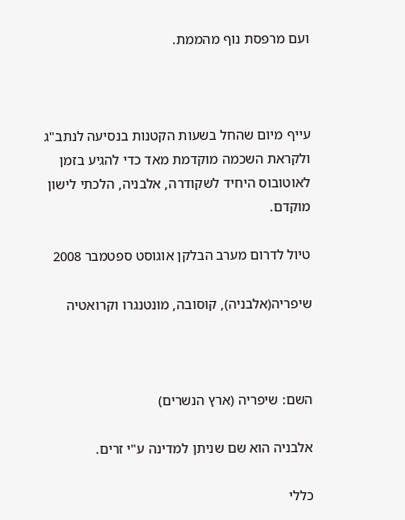ועם מרפסת נוף מהממת.



עייף מיום שהחל בשעות הקטנות בנסיעה לנתב"ג ולקראת השכמה מוקדמת מאד כדי להגיע בזמן לאוטובוס היחיד לשקודרה, אלבניה, הלכתי לישון מוקדם.

טיול לדרום מערב הבלקן אוגוסט ספטמבר 2008

שיפריה(אלבניה), קוסובה, מונטנגרו וקרואטיה



השם: שיפריה (ארץ הנשרים)

אלבניה הוא שם שניתן למדינה ע"י זרים.

כללי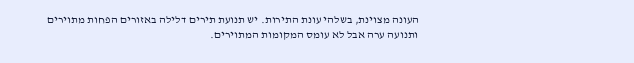העונה מצוינת, בשלהי עונת התירות. יש תנועת תירים דלילה באזורים הפחות מתוירים ותנועה ערה אבל לא עומס המקומות המתוירים.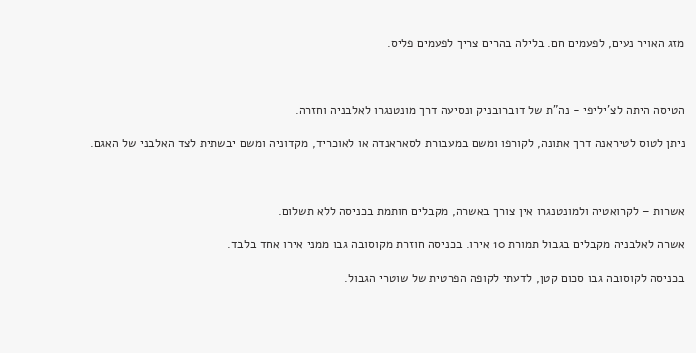מזג האויר נעים, לפעמים חם. בלילה בהרים צריך לפעמים פליס.



הטיסה היתה לצ'יליפי - נה"ת של דוברובניק ונסיעה דרך מונטנגרו לאלבניה וחזרה.

ניתן לטוס לטיראנה דרך אתונה, לקורפו ומשם במעבורת לסאראנדה או לאוכריד, מקדוניה ומשם יבשתית לצד האלבני של האגם.



אשרות – לקרואטיה ולמונטנגרו אין צורך באשרה, מקבלים חותמת בכניסה ללא תשלום.

אשרה לאלבניה מקבלים בגבול תמורת 10 אירו. בכניסה חוזרת מקוסובה גבו ממני אירו אחד בלבד.

בכניסה לקוסובה גבו סכום קטן, לדעתי לקופה הפרטית של שוטרי הגבול.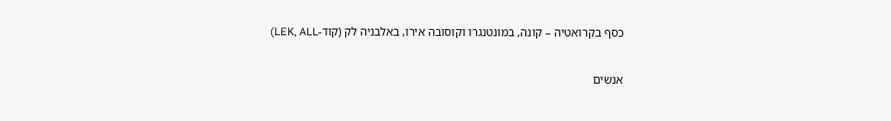כסף בקרואטיה – קונה, במונטנגרו וקוסובה אירו, באלבניה לק (קוד-LEK, ALL)

אנשים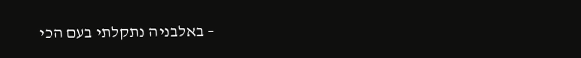– באלבניה נתקלתי בעם הכי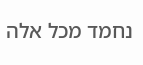נחמד מכל אלה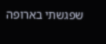שפגשתי בארופה